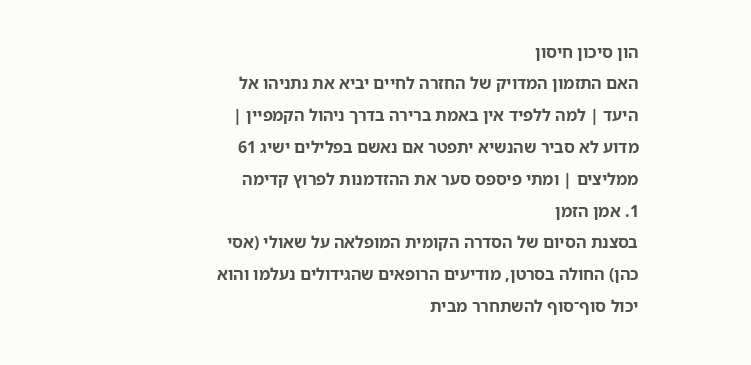הון סיכון חיסון
האם התזמון המדויק של החזרה לחיים יביא את נתניהו אל היעד | למה ללפיד אין באמת ברירה בדרך ניהול הקמפיין | מדוע לא סביר שהנשיא יתפטר אם נאשם בפלילים ישיג 61 ממליצים | ומתי פיספס סער את ההזדמנות לפרוץ קדימה
1. אמן הזמן
בסצנת הסיום של הסדרה הקומית המופלאה על שאולי (אסי כהן) החולה בסרטן, מודיעים הרופאים שהגידולים נעלמו והוא יכול סוף־סוף להשתחרר מבית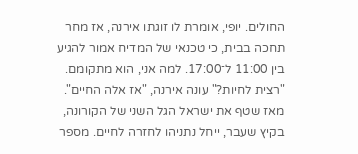החולים. יופי, אומרת לו זוגתו אירנה, אז מחר תחכה בבית, כי טכנאי של המדיח אמור להגיע בין 11:00 ל־17:00. למה אני, הוא מתקומם. "רצית לחיות?" עונה אירנה, "אז אלה החיים".
מאז שטף את ישראל הגל השני של הקורונה, בקיץ שעבר, ייחל נתניהו לחזרה לחיים. מספר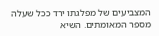המצביעים של מפלגתו ירד ככל שעלה מספר המאומתים. השיא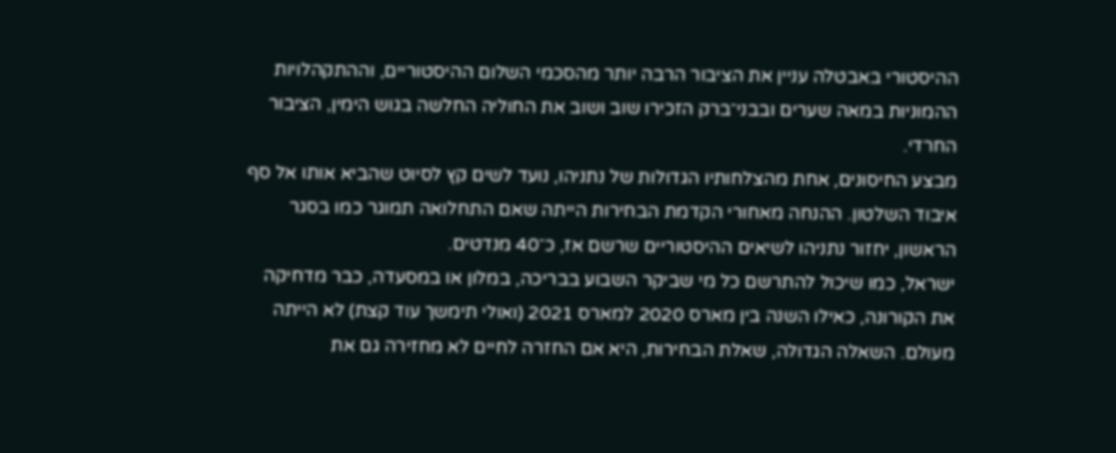ההיסטורי באבטלה עניין את הציבור הרבה יותר מהסכמי השלום ההיסטוריים, וההתקהלויות ההמוניות במאה שערים ובבני־ברק הזכירו שוב ושוב את החוליה החלשה בגוש הימין, הציבור החרדי.
מבצע החיסונים, אחת מהצלחותיו הגדולות של נתניהו, נועד לשים קץ לסיוט שהביא אותו אל סף איבוד השלטון. ההנחה מאחורי הקדמת הבחירות הייתה שאם התחלואה תמוגר כמו בסגר הראשון, יחזור נתניהו לשיאים ההיסטוריים שרשם אז, כ־40 מנדטים.
ישראל, כמו שיכול להתרשם כל מי שביקר השבוע בבריכה, במלון או במסעדה, כבר מדחיקה את הקורונה, כאילו השנה בין מארס 2020 למארס 2021 (ואולי תימשך עוד קצת) לא הייתה מעולם. השאלה הגדולה, שאלת הבחירות, היא אם החזרה לחיים לא מחזירה גם את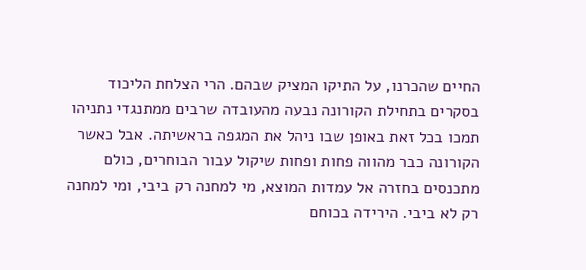החיים שהכרנו, על התיקו המציק שבהם. הרי הצלחת הליכוד בסקרים בתחילת הקורונה נבעה מהעובדה שרבים ממתנגדי נתניהו תמכו בכל זאת באופן שבו ניהל את המגפה בראשיתה. אבל כאשר הקורונה כבר מהווה פחות ופחות שיקול עבור הבוחרים, כולם מתכנסים בחזרה אל עמדות המוצא, מי למחנה רק ביבי, ומי למחנה רק לא ביבי. הירידה בכוחם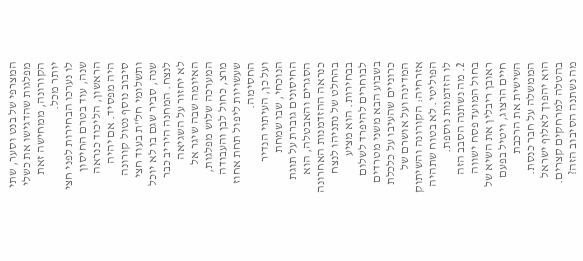המצרפי של בנט וסער, שתי מפלגות שהדגישו את כשלי הקורונה, ממחישה זאת יותר מכל.
לו נערכו הבחירות לפני חצי שנה, עוד בטרם החיסון הראשון, הליכוד כנראה היה מפסיד. אם יהיה סיבוב נוסף נטול קורונה ותשלומי חל"ת בעוד חצי שנה, סביר שגם בו לא יוכל לנצח. המחנה היריב כבר לא יחזור על השגיאה האיומה שבה שיגר אל המערכה שלוש מפלגות, מרצ, כחול לבן והעבודה שעשויות ליפול תחת אחוז החסימה.
ועל כן, העיתוי הנדיר הנוכחי, שבו שמחת החיסונים גוברת על תוגת הסגרים והאבטלה, הוא כנראה ההזדמנות האחרונה בהחלט של נתניהו לנצח בבחירות. הוא מציע לבוחרים להיפרד לשלום בשבוע הבא משני מטרדים כרוניים שהעיבו על כלכלת המדינה ועל אושרם של אזרחיה: הקורונה והשיתוק הפוליטי. לא בטוח שתהיה לו הזדמנות נוספת.
2. מה נשתנה הסבב הזה
בחול המועד פסח ישווה ראובן ריבלין את השיא של חיים הרצוג, ויטיל בפעם השישית את הרכבת הממשלה על חבר כנסת. הוא יהפוך לאלוף ישראל בהטלה למרחקים קצרים.
מה נשתנה הסיבוב הזה?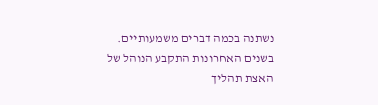נשתנה בכמה דברים משמעותיים. בשנים האחרונות התקבע הנוהל של האצת תהליך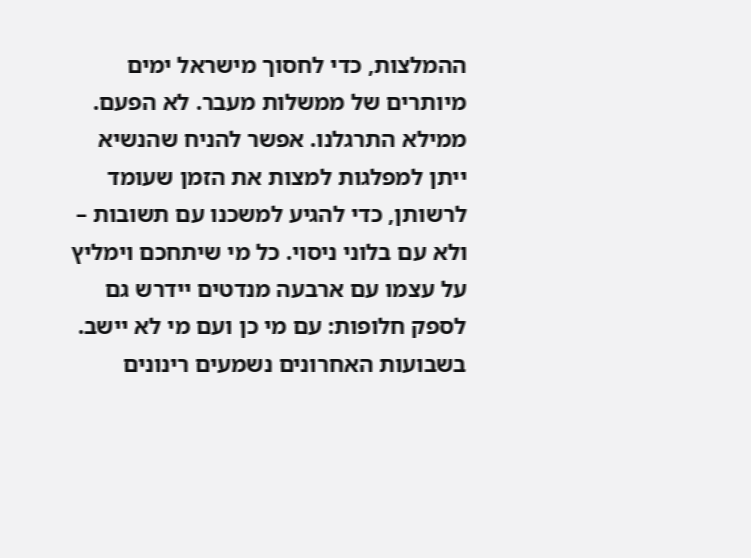ההמלצות, כדי לחסוך מישראל ימים מיותרים של ממשלות מעבר. לא הפעם. ממילא התרגלנו. אפשר להניח שהנשיא ייתן למפלגות למצות את הזמן שעומד לרשותן, כדי להגיע למשכנו עם תשובות – ולא עם בלוני ניסוי. כל מי שיתחכם וימליץ על עצמו עם ארבעה מנדטים יידרש גם לספק חלופות: עם מי כן ועם מי לא יישב.
בשבועות האחרונים נשמעים רינונים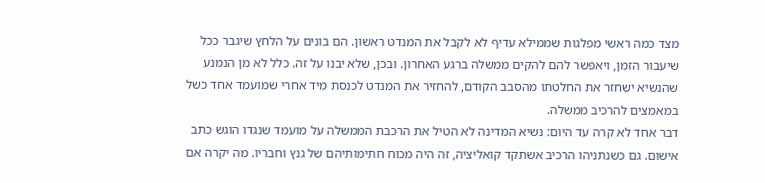מצד כמה ראשי מפלגות שממילא עדיף לא לקבל את המנדט ראשון. הם בונים על הלחץ שיגבר ככל שיעבור הזמן, ויאפשר להם להקים ממשלה ברגע האחרון. ובכן, שלא יבנו על זה. כלל לא מן הנמנע שהנשיא ישחזר את החלטתו מהסבב הקודם, להחזיר את המנדט לכנסת מיד אחרי שמועמד אחד כשל במאמצים להרכיב ממשלה.
דבר אחד לא קרה עד היום: נשיא המדינה לא הטיל את הרכבת הממשלה על מועמד שנגדו הוגש כתב אישום. גם כשנתניהו הרכיב אשתקד קואליציה, זה היה מכוח חתימותיהם של גנץ וחבריו. מה יקרה אם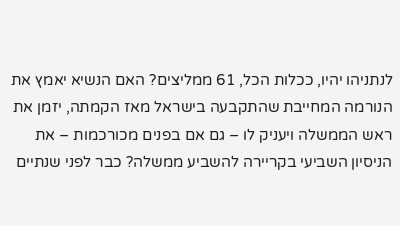לנתניהו יהיו, ככלות הכל, 61 ממליצים? האם הנשיא יאמץ את הנורמה המחייבת שהתקבעה בישראל מאז הקמתה, יזמן את ראש הממשלה ויעניק לו – גם אם בפנים מכורכמות – את הניסיון השביעי בקריירה להשביע ממשלה? כבר לפני שנתיים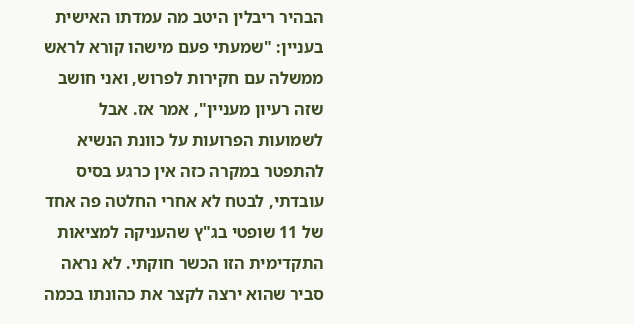הבהיר ריבלין היטב מה עמדתו האישית בעניין: "שמעתי פעם מישהו קורא לראש ממשלה עם חקירות לפרוש, ואני חושב שזה רעיון מעניין", אמר אז. אבל לשמועות הפרועות על כוונת הנשיא להתפטר במקרה כזה אין כרגע בסיס עובדתי, לבטח לא אחרי החלטה פה אחד של 11 שופטי בג"ץ שהעניקה למציאות התקדימית הזו הכשר חוקתי. לא נראה סביר שהוא ירצה לקצר את כהונתו בכמה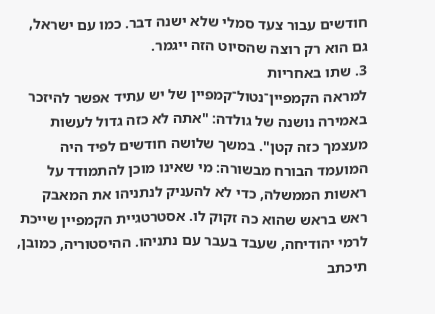חודשים עבור צעד סמלי שלא ישנה דבר. כמו עם ישראל, גם הוא רק רוצה שהסיוט הזה ייגמר.
3. שתו באחריות
למראה הקמפיין־נטול־קמפיין של יש עתיד אפשר להיזכר באמירה נושנה של גולדה: "אתה לא כזה גדול לעשות מעצמך כזה קטן". במשך שלושה חודשים לפיד היה המועמד הבורח מבשורה: מי שאינו מוכן להתמודד על ראשות הממשלה, כדי לא להעניק לנתניהו את המאבק ראש בראש שהוא כה זקוק לו. אסטרטגיית הקמפיין שייכת לרמי יהודיחה, שעבד בעבר עם נתניהו. ההיסטוריה, כמובן, תיכתב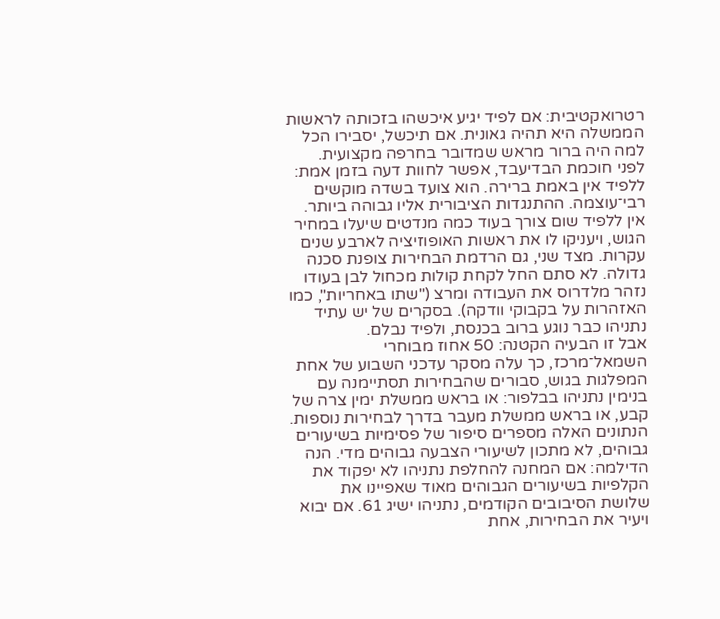רטרואקטיבית: אם לפיד יגיע איכשהו בזכותה לראשות הממשלה היא תהיה גאונית. אם תיכשל, יסבירו הכל למה היה ברור מראש שמדובר בחרפה מקצועית.
לפני חוכמת הבדיעבד, אפשר לחוות דעה בזמן אמת: ללפיד אין באמת ברירה. הוא צועד בשדה מוקשים רבי־עוצמה. ההתנגדות הציבורית אליו גבוהה ביותר. אין ללפיד שום צורך בעוד כמה מנדטים שיעלו במחיר הגוש, ויעניקו לו את ראשות האופוזיציה לארבע שנים עקרות. מצד שני, גם הרדמת הבחירות צופנת סכנה גדולה. לא סתם החל לקחת קולות מכחול לבן בעודו נזהר מלדרוס את העבודה ומרצ ("שתו באחריות", כמו האזהרות על בקבוקי וודקה). בסקרים של יש עתיד נתניהו כבר נוגע ברוב בכנסת, ולפיד נבלם.
אבל זו הבעיה הקטנה: 50 אחוז מבוחרי השמאל־מרכז, כך עלה מסקר עדכני השבוע של אחת המפלגות בגוש, סבורים שהבחירות תסתיימנה עם בנימין נתניהו בבלפור: או בראש ממשלת ימין צרה של קבע, או בראש ממשלת מעבר בדרך לבחירות נוספות. הנתונים האלה מספרים סיפור של פסימיות בשיעורים גבוהים, לא מתכון לשיעורי הצבעה גבוהים מדי. הנה הדילמה: אם המחנה להחלפת נתניהו לא יפקוד את הקלפיות בשיעורים הגבוהים מאוד שאפיינו את שלושת הסיבובים הקודמים, נתניהו ישיג 61. אם יבוא ויעיר את הבחירות, אחת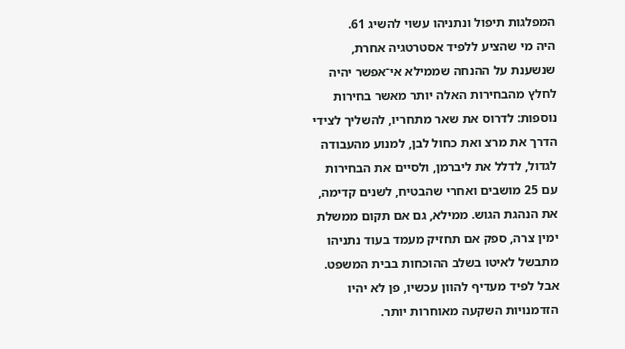המפלגות תיפול ונתניהו עשוי להשיג 61.
היה מי שהציע ללפיד אסטרטגיה אחרת, שנשענת על ההנחה שממילא אי־אפשר יהיה לחלץ מהבחירות האלה יותר מאשר בחירות נוספות: לדרוס את שאר מתחריו, להשליך לצידי הדרך את מרצ ואת כחול לבן, למנוע מהעבודה לגדול, לדלל את ליברמן, ולסיים את הבחירות עם 25 מושבים ואחרי שהבטיח, לשנים קדימה, את הנהגת הגוש. ממילא, גם אם תקום ממשלת ימין צרה, ספק אם תחזיק מעמד בעוד נתניהו מתבשל לאיטו בשלב ההוכחות בבית המשפט. אבל לפיד מעדיף להוון עכשיו, פן לא יהיו הזדמנויות השקעה מאוחרות יותר.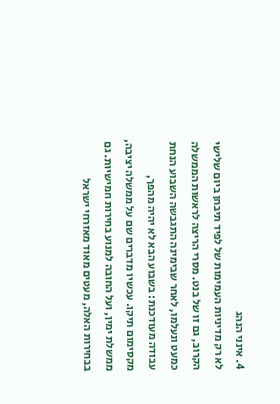4. אינני הנהג
לא רק מדיניות העמימות של לפיד תיבחן ביום שלישי הקרוב, גם זו של בנט. מסרי הריצה לראשות הממשלה כמעט ונעלמו, לאחר שבימינה התגבשה השבוע הנחת עבודה מעודכנת: בשבוע הבא לא יהיה מהפך, מקסימום תיקו. עכשיו מדברים שם על ממשלה יציבה, ממשלת ימין, ועל החובה למנוע בחירות חמישיות. גם בבחירות האלה, מעטים מאוד מאזרחי ישראל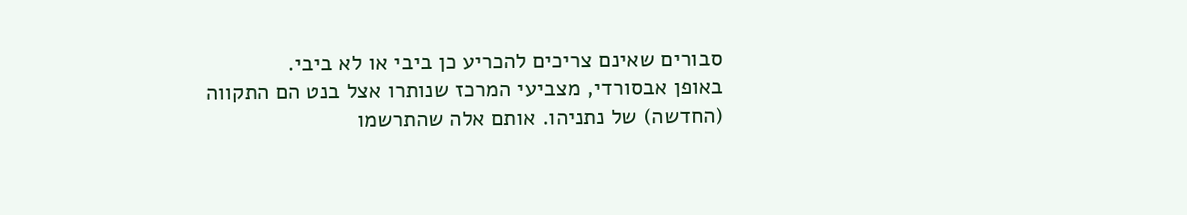סבורים שאינם צריכים להכריע כן ביבי או לא ביבי.
באופן אבסורדי, מצביעי המרכז שנותרו אצל בנט הם התקווה (החדשה) של נתניהו. אותם אלה שהתרשמו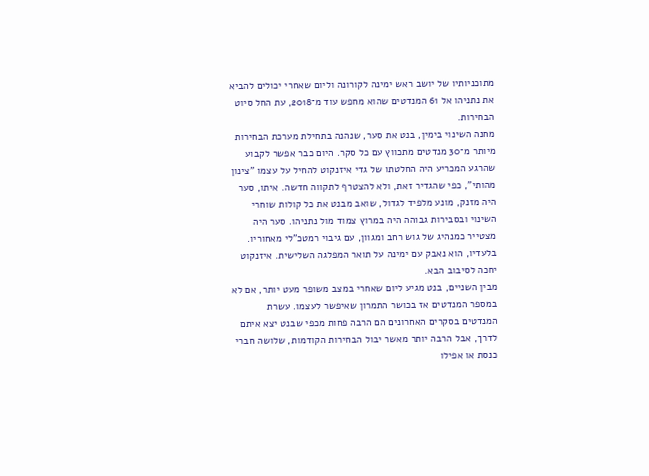מתוכניותיו של יושב ראש ימינה לקורונה וליום שאחרי יכולים להביא את נתניהו אל 61 המנדטים שהוא מחפש עוד מ־2018, עת החל סיוט הבחירות.
מחנה השינוי בימין, בנט את סער, שנהנה בתחילת מערכת הבחירות מיותר מ־30 מנדטים מתכווץ עם כל סקר. היום כבר אפשר לקבוע שהרגע המכריע היה החלטתו של גדי איזנקוט להחיל על עצמו "צינון מהותי", כפי שהגדיר זאת, ולא להצטרף לתקווה חדשה. איתו, סער היה מזנק, מונע מלפיד לגדול, שואב מבנט את כל קולות שוחרי השינוי ובסבירות גבוהה היה במרוץ צמוד מול נתניהו. סער היה מצטייר כמנהיג של גוש רחב ומגוון, עם גיבוי רמטכ"לי מאחוריו. בלעדיו, הוא נאבק עם ימינה על תואר המפלגה השלישית. איזנקוט יחכה לסיבוב הבא.
מבין השניים, בנט מגיע ליום שאחרי במצב משופר מעט יותר, אם לא במספר המנדטים אז בכושר התמרון שאיפשר לעצמו. עשרת המנדטים בסקרים האחרונים הם הרבה פחות מכפי שבנט יצא איתם לדרך, אבל הרבה יותר מאשר יבול הבחירות הקודמות, שלושה חברי כנסת או אפילו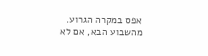אפס במקרה הגרוע. מהשבוע הבא, אם לא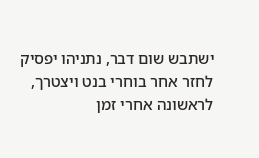ישתבש שום דבר, נתניהו יפסיק לחזר אחר בוחרי בנט ויצטרך, לראשונה אחרי זמן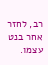רב, לחזר אחר בנט עצמו.